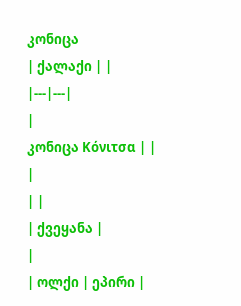კონიცა
| ქალაქი | |
|---|---|
|
კონიცა Κόνιτσα | |
|
| |
| ქვეყანა |
|
| ოლქი | ეპირი |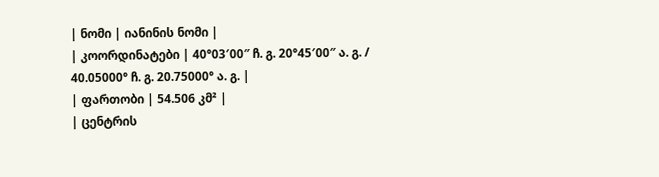| ნომი | იანინის ნომი |
| კოორდინატები | 40°03′00″ ჩ. გ. 20°45′00″ ა. გ. / 40.05000° ჩ. გ. 20.75000° ა. გ. |
| ფართობი | 54.506 კმ² |
| ცენტრის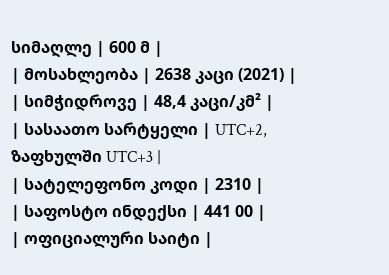სიმაღლე | 600 მ |
| მოსახლეობა | 2638 კაცი (2021) |
| სიმჭიდროვე | 48,4 კაცი/კმ² |
| სასაათო სარტყელი | UTC+2, ზაფხულში UTC+3 |
| სატელეფონო კოდი | 2310 |
| საფოსტო ინდექსი | 441 00 |
| ოფიციალური საიტი |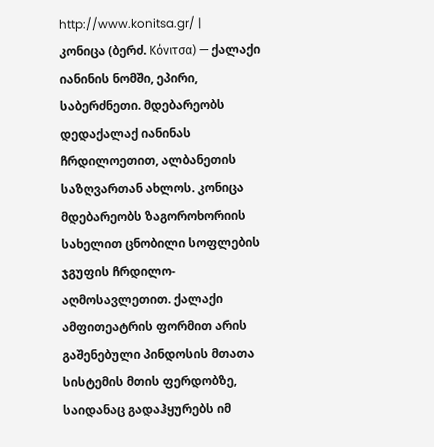http://www.konitsa.gr/ |
კონიცა (ბერძ. Κόνιτσα) — ქალაქი იანინის ნომში, ეპირი, საბერძნეთი. მდებარეობს დედაქალაქ იანინას ჩრდილოეთით, ალბანეთის საზღვართან ახლოს. კონიცა მდებარეობს ზაგოროხორიის სახელით ცნობილი სოფლების ჯგუფის ჩრდილო-აღმოსავლეთით. ქალაქი ამფითეატრის ფორმით არის გაშენებული პინდოსის მთათა სისტემის მთის ფერდობზე, საიდანაც გადაჰყურებს იმ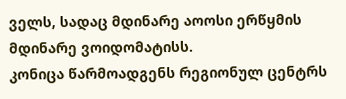ველს, სადაც მდინარე აოოსი ერწყმის მდინარე ვოიდომატისს.
კონიცა წარმოადგენს რეგიონულ ცენტრს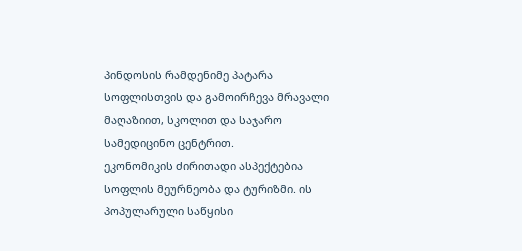პინდოსის რამდენიმე პატარა სოფლისთვის და გამოირჩევა მრავალი მაღაზიით, სკოლით და საჯარო სამედიცინო ცენტრით.
ეკონომიკის ძირითადი ასპექტებია სოფლის მეურნეობა და ტურიზმი. ის პოპულარული საწყისი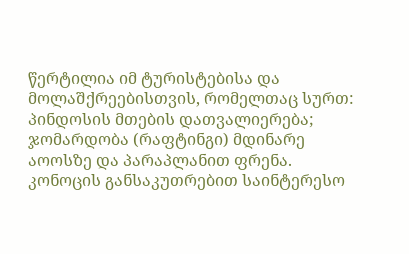წერტილია იმ ტურისტებისა და მოლაშქრეებისთვის, რომელთაც სურთ: პინდოსის მთების დათვალიერება; ჯომარდობა (რაფტინგი) მდინარე აოოსზე და პარაპლანით ფრენა. კონოცის განსაკუთრებით საინტერესო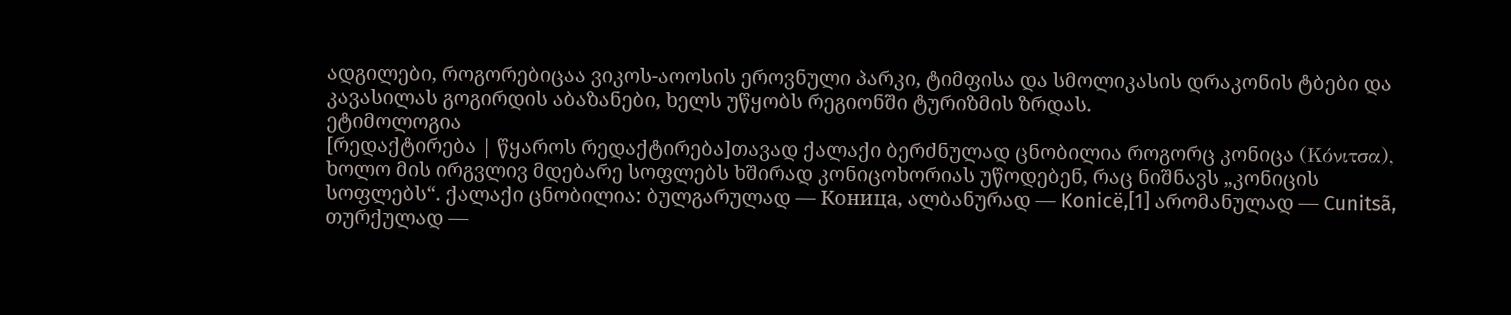ადგილები, როგორებიცაა ვიკოს-აოოსის ეროვნული პარკი, ტიმფისა და სმოლიკასის დრაკონის ტბები და კავასილას გოგირდის აბაზანები, ხელს უწყობს რეგიონში ტურიზმის ზრდას.
ეტიმოლოგია
[რედაქტირება | წყაროს რედაქტირება]თავად ქალაქი ბერძნულად ცნობილია როგორც კონიცა (Κόνιτσα), ხოლო მის ირგვლივ მდებარე სოფლებს ხშირად კონიცოხორიას უწოდებენ, რაც ნიშნავს „კონიცის სოფლებს“. ქალაქი ცნობილია: ბულგარულად — Коница, ალბანურად — Konicë,[1] არომანულად — Cunitsã, თურქულად —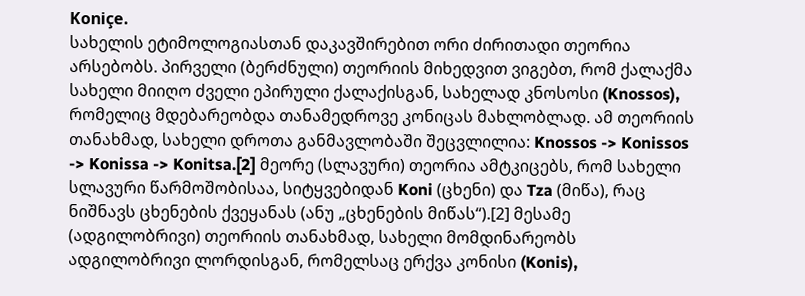Koniçe.
სახელის ეტიმოლოგიასთან დაკავშირებით ორი ძირითადი თეორია არსებობს. პირველი (ბერძნული) თეორიის მიხედვით ვიგებთ, რომ ქალაქმა სახელი მიიღო ძველი ეპირული ქალაქისგან, სახელად კნოსოსი (Knossos), რომელიც მდებარეობდა თანამედროვე კონიცას მახლობლად. ამ თეორიის თანახმად, სახელი დროთა განმავლობაში შეცვლილია: Knossos -> Konissos -> Konissa -> Konitsa.[2] მეორე (სლავური) თეორია ამტკიცებს, რომ სახელი სლავური წარმოშობისაა, სიტყვებიდან Koni (ცხენი) და Tza (მიწა), რაც ნიშნავს ცხენების ქვეყანას (ანუ „ცხენების მიწას“).[2] მესამე (ადგილობრივი) თეორიის თანახმად, სახელი მომდინარეობს ადგილობრივი ლორდისგან, რომელსაც ერქვა კონისი (Konis),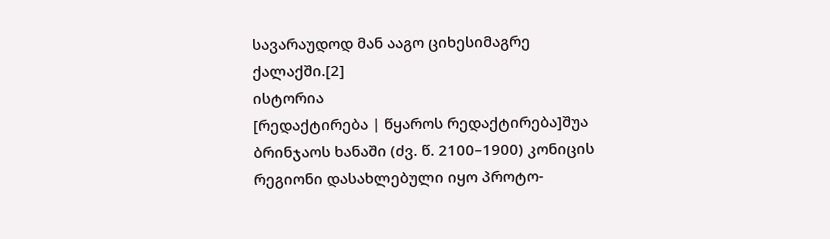სავარაუდოდ მან ააგო ციხესიმაგრე ქალაქში.[2]
ისტორია
[რედაქტირება | წყაროს რედაქტირება]შუა ბრინჯაოს ხანაში (ძვ. წ. 2100–1900) კონიცის რეგიონი დასახლებული იყო პროტო-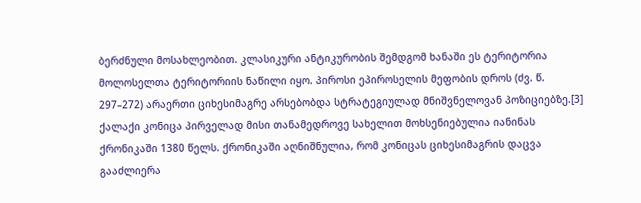ბერძნული მოსახლეობით. კლასიკური ანტიკურობის შემდგომ ხანაში ეს ტერიტორია მოლოსელთა ტერიტორიის ნაწილი იყო. პიროსი ეპიროსელის მეფობის დროს (ძვ. წ. 297–272) არაერთი ციხესიმაგრე არსებობდა სტრატეგიულად მნიშვნელოვან პოზიციებზე.[3]
ქალაქი კონიცა პირველად მისი თანამედროვე სახელით მოხსენიებულია იანინას ქრონიკაში 1380 წელს. ქრონიკაში აღნიშნულია, რომ კონიცას ციხესიმაგრის დაცვა გააძლიერა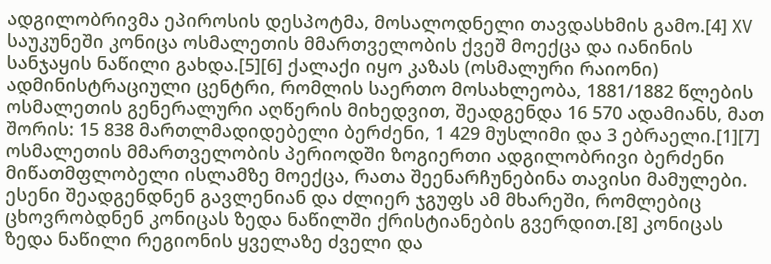ადგილობრივმა ეპიროსის დესპოტმა, მოსალოდნელი თავდასხმის გამო.[4] XV საუკუნეში კონიცა ოსმალეთის მმართველობის ქვეშ მოექცა და იანინის სანჯაყის ნაწილი გახდა.[5][6] ქალაქი იყო კაზას (ოსმალური რაიონი) ადმინისტრაციული ცენტრი, რომლის საერთო მოსახლეობა, 1881/1882 წლების ოსმალეთის გენერალური აღწერის მიხედვით, შეადგენდა 16 570 ადამიანს, მათ შორის: 15 838 მართლმადიდებელი ბერძენი, 1 429 მუსლიმი და 3 ებრაელი.[1][7]
ოსმალეთის მმართველობის პერიოდში ზოგიერთი ადგილობრივი ბერძენი მიწათმფლობელი ისლამზე მოექცა, რათა შეენარჩუნებინა თავისი მამულები. ესენი შეადგენდნენ გავლენიან და ძლიერ ჯგუფს ამ მხარეში, რომლებიც ცხოვრობდნენ კონიცას ზედა ნაწილში ქრისტიანების გვერდით.[8] კონიცას ზედა ნაწილი რეგიონის ყველაზე ძველი და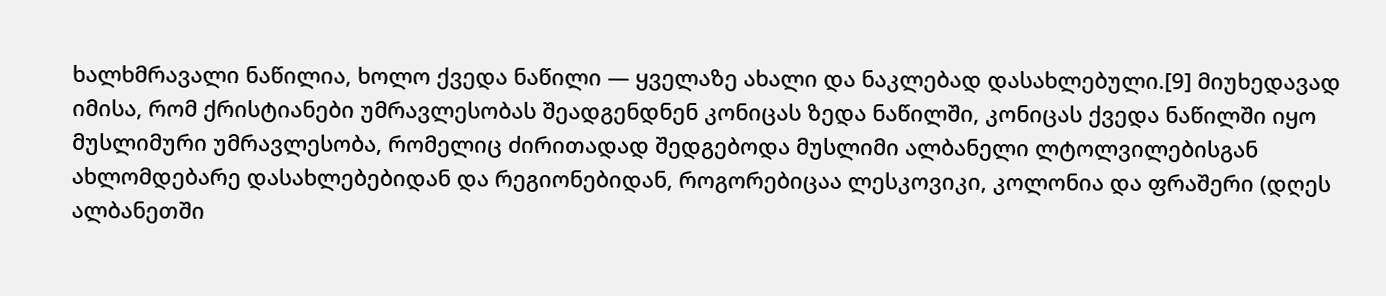ხალხმრავალი ნაწილია, ხოლო ქვედა ნაწილი — ყველაზე ახალი და ნაკლებად დასახლებული.[9] მიუხედავად იმისა, რომ ქრისტიანები უმრავლესობას შეადგენდნენ კონიცას ზედა ნაწილში, კონიცას ქვედა ნაწილში იყო მუსლიმური უმრავლესობა, რომელიც ძირითადად შედგებოდა მუსლიმი ალბანელი ლტოლვილებისგან ახლომდებარე დასახლებებიდან და რეგიონებიდან, როგორებიცაა ლესკოვიკი, კოლონია და ფრაშერი (დღეს ალბანეთში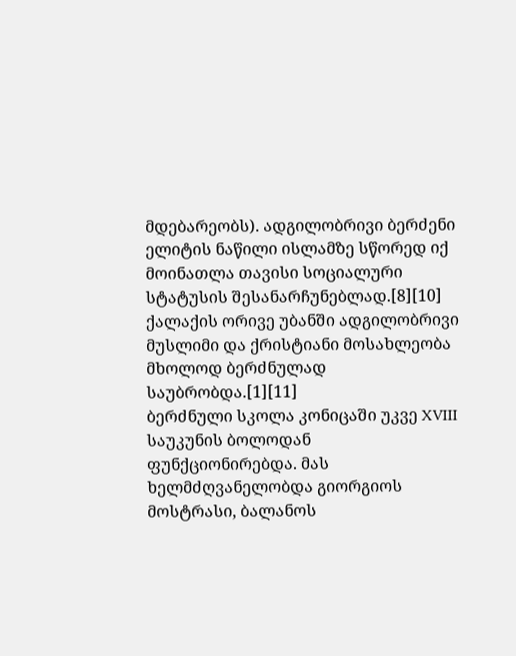მდებარეობს). ადგილობრივი ბერძენი ელიტის ნაწილი ისლამზე სწორედ იქ მოინათლა თავისი სოციალური სტატუსის შესანარჩუნებლად.[8][10] ქალაქის ორივე უბანში ადგილობრივი მუსლიმი და ქრისტიანი მოსახლეობა მხოლოდ ბერძნულად საუბრობდა.[1][11]
ბერძნული სკოლა კონიცაში უკვე XVIII საუკუნის ბოლოდან ფუნქციონირებდა. მას ხელმძღვანელობდა გიორგიოს მოსტრასი, ბალანოს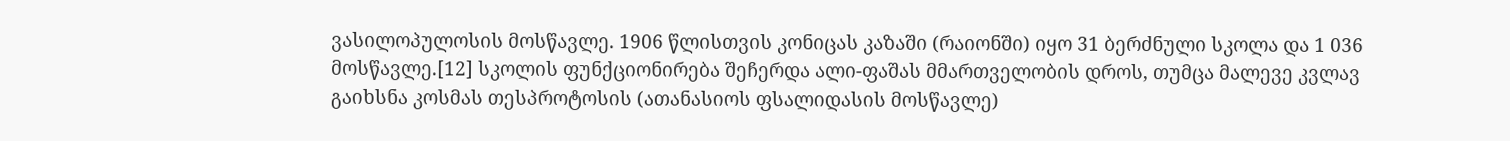ვასილოპულოსის მოსწავლე. 1906 წლისთვის კონიცას კაზაში (რაიონში) იყო 31 ბერძნული სკოლა და 1 036 მოსწავლე.[12] სკოლის ფუნქციონირება შეჩერდა ალი-ფაშას მმართველობის დროს, თუმცა მალევე კვლავ გაიხსნა კოსმას თესპროტოსის (ათანასიოს ფსალიდასის მოსწავლე)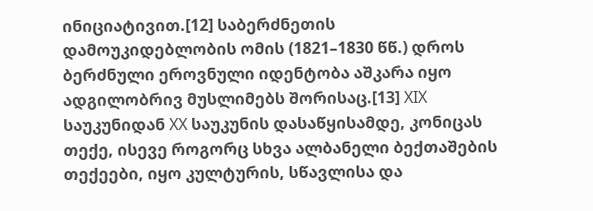ინიციატივით.[12] საბერძნეთის დამოუკიდებლობის ომის (1821–1830 წწ.) დროს ბერძნული ეროვნული იდენტობა აშკარა იყო ადგილობრივ მუსლიმებს შორისაც.[13] XIX საუკუნიდან XX საუკუნის დასაწყისამდე, კონიცას თექე, ისევე როგორც სხვა ალბანელი ბექთაშების თექეები, იყო კულტურის, სწავლისა და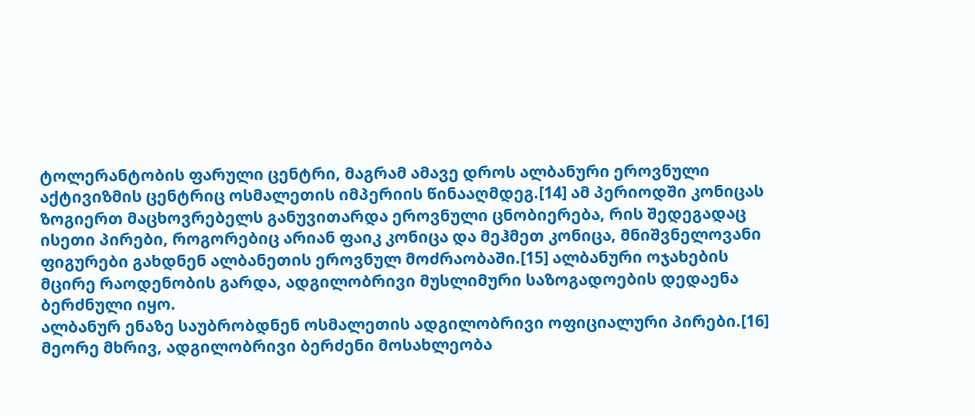ტოლერანტობის ფარული ცენტრი, მაგრამ ამავე დროს ალბანური ეროვნული აქტივიზმის ცენტრიც ოსმალეთის იმპერიის წინააღმდეგ.[14] ამ პერიოდში კონიცას ზოგიერთ მაცხოვრებელს განუვითარდა ეროვნული ცნობიერება, რის შედეგადაც ისეთი პირები, როგორებიც არიან ფაიკ კონიცა და მეჰმეთ კონიცა, მნიშვნელოვანი ფიგურები გახდნენ ალბანეთის ეროვნულ მოძრაობაში.[15] ალბანური ოჯახების მცირე რაოდენობის გარდა, ადგილობრივი მუსლიმური საზოგადოების დედაენა ბერძნული იყო.
ალბანურ ენაზე საუბრობდნენ ოსმალეთის ადგილობრივი ოფიციალური პირები.[16] მეორე მხრივ, ადგილობრივი ბერძენი მოსახლეობა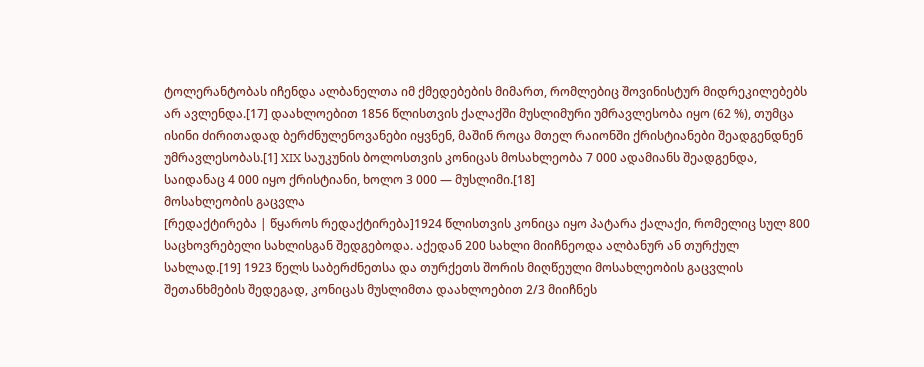ტოლერანტობას იჩენდა ალბანელთა იმ ქმედებების მიმართ, რომლებიც შოვინისტურ მიდრეკილებებს არ ავლენდა.[17] დაახლოებით 1856 წლისთვის ქალაქში მუსლიმური უმრავლესობა იყო (62 %), თუმცა ისინი ძირითადად ბერძნულენოვანები იყვნენ, მაშინ როცა მთელ რაიონში ქრისტიანები შეადგენდნენ უმრავლესობას.[1] XIX საუკუნის ბოლოსთვის კონიცას მოსახლეობა 7 000 ადამიანს შეადგენდა, საიდანაც 4 000 იყო ქრისტიანი, ხოლო 3 000 — მუსლიმი.[18]
მოსახლეობის გაცვლა
[რედაქტირება | წყაროს რედაქტირება]1924 წლისთვის კონიცა იყო პატარა ქალაქი, რომელიც სულ 800 საცხოვრებელი სახლისგან შედგებოდა. აქედან 200 სახლი მიიჩნეოდა ალბანურ ან თურქულ სახლად.[19] 1923 წელს საბერძნეთსა და თურქეთს შორის მიღწეული მოსახლეობის გაცვლის შეთანხმების შედეგად, კონიცას მუსლიმთა დაახლოებით 2/3 მიიჩნეს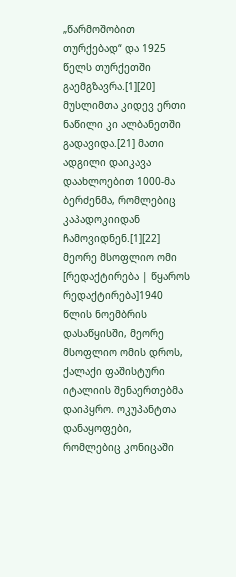„წარმოშობით თურქებად“ და 1925 წელს თურქეთში გაემგზავრა.[1][20] მუსლიმთა კიდევ ერთი ნაწილი კი ალბანეთში გადავიდა.[21] მათი ადგილი დაიკავა დაახლოებით 1000-მა ბერძენმა, რომლებიც კაპადოკიიდან ჩამოვიდნენ.[1][22]
მეორე მსოფლიო ომი
[რედაქტირება | წყაროს რედაქტირება]1940 წლის ნოემბრის დასაწყისში, მეორე მსოფლიო ომის დროს, ქალაქი ფაშისტური იტალიის შენაერთებმა დაიპყრო. ოკუპანტთა დანაყოფები, რომლებიც კონიცაში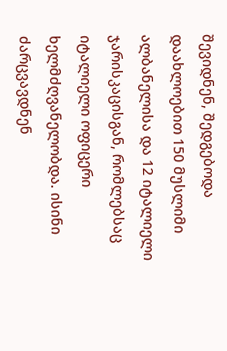შევიდნენ, შედგებოდა დაახლოებით 150 მუსლიმი ალბანელისა და 12 იტალიელი ჯარისკაცისგან, რომლებსაც იტალიელი ოფიცერი ხელმძღვანელობდა. ისინი ძარცვავდნენ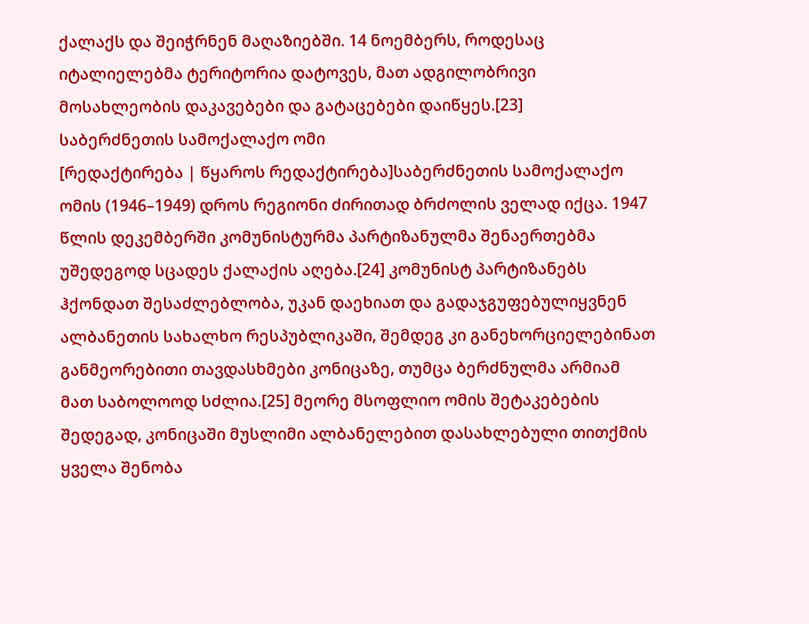ქალაქს და შეიჭრნენ მაღაზიებში. 14 ნოემბერს, როდესაც იტალიელებმა ტერიტორია დატოვეს, მათ ადგილობრივი მოსახლეობის დაკავებები და გატაცებები დაიწყეს.[23]
საბერძნეთის სამოქალაქო ომი
[რედაქტირება | წყაროს რედაქტირება]საბერძნეთის სამოქალაქო ომის (1946–1949) დროს რეგიონი ძირითად ბრძოლის ველად იქცა. 1947 წლის დეკემბერში კომუნისტურმა პარტიზანულმა შენაერთებმა უშედეგოდ სცადეს ქალაქის აღება.[24] კომუნისტ პარტიზანებს ჰქონდათ შესაძლებლობა, უკან დაეხიათ და გადაჯგუფებულიყვნენ ალბანეთის სახალხო რესპუბლიკაში, შემდეგ კი განეხორციელებინათ განმეორებითი თავდასხმები კონიცაზე, თუმცა ბერძნულმა არმიამ მათ საბოლოოდ სძლია.[25] მეორე მსოფლიო ომის შეტაკებების შედეგად, კონიცაში მუსლიმი ალბანელებით დასახლებული თითქმის ყველა შენობა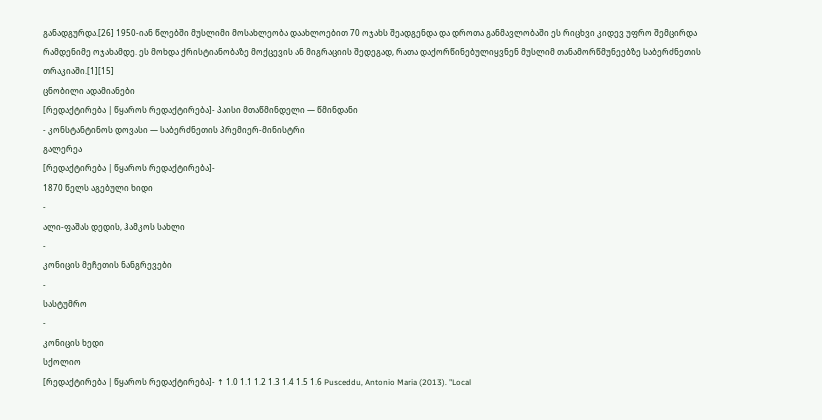განადგურდა.[26] 1950-იან წლებში მუსლიმი მოსახლეობა დაახლოებით 70 ოჯახს შეადგენდა და დროთა განმავლობაში ეს რიცხვი კიდევ უფრო შემცირდა რამდენიმე ოჯახამდე. ეს მოხდა ქრისტიანობაზე მოქცევის ან მიგრაციის შედეგად, რათა დაქორწინებულიყვნენ მუსლიმ თანამორწმუნეებზე საბერძნეთის თრაკიაში.[1][15]
ცნობილი ადამიანები
[რედაქტირება | წყაროს რედაქტირება]- პაისი მთაწმინდელი — წმინდანი
- კონსტანტინოს დოვასი — საბერძნეთის პრემიერ-მინისტრი
გალერეა
[რედაქტირება | წყაროს რედაქტირება]-
1870 წელს აგებული ხიდი
-
ალი-ფაშას დედის, ჰამკოს სახლი
-
კონიცის მეჩეთის ნანგრევები
-
სასტუმრო
-
კონიცის ხედი
სქოლიო
[რედაქტირება | წყაროს რედაქტირება]- ↑ 1.0 1.1 1.2 1.3 1.4 1.5 1.6 Pusceddu, Antonio Maria (2013). "Local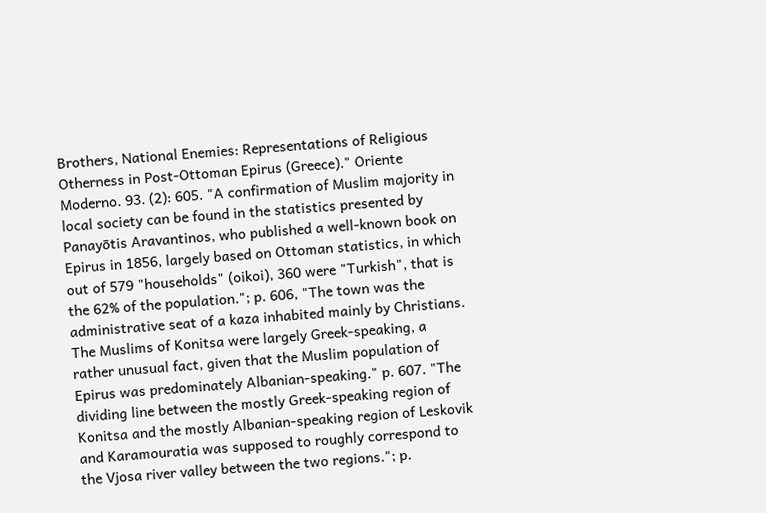Brothers, National Enemies: Representations of Religious Otherness in Post-Ottoman Epirus (Greece)." Oriente Moderno. 93. (2): 605. "A confirmation of Muslim majority in local society can be found in the statistics presented by Panayōtis Aravantinos, who published a well-known book on Epirus in 1856, largely based on Ottoman statistics, in which out of 579 "households" (oikoi), 360 were "Turkish", that is the 62% of the population."; p. 606, "The town was the administrative seat of a kaza inhabited mainly by Christians. The Muslims of Konitsa were largely Greek-speaking, a rather unusual fact, given that the Muslim population of Epirus was predominately Albanian-speaking." p. 607. "The dividing line between the mostly Greek-speaking region of Konitsa and the mostly Albanian-speaking region of Leskovik and Karamouratia was supposed to roughly correspond to the Vjosa river valley between the two regions."; p.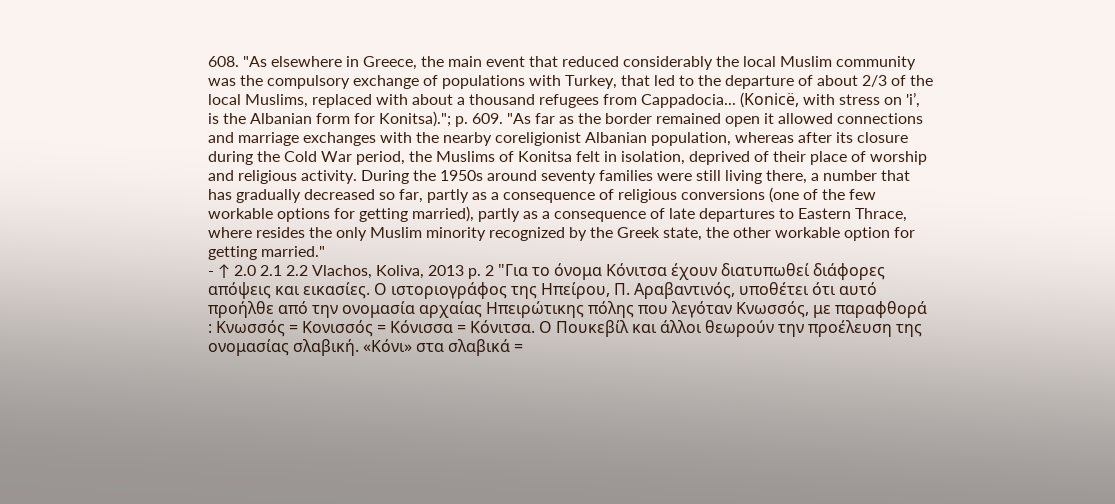608. "As elsewhere in Greece, the main event that reduced considerably the local Muslim community was the compulsory exchange of populations with Turkey, that led to the departure of about 2/3 of the local Muslims, replaced with about a thousand refugees from Cappadocia... (Konicë, with stress on 'iʼ, is the Albanian form for Konitsa)."; p. 609. "As far as the border remained open it allowed connections and marriage exchanges with the nearby coreligionist Albanian population, whereas after its closure during the Cold War period, the Muslims of Konitsa felt in isolation, deprived of their place of worship and religious activity. During the 1950s around seventy families were still living there, a number that has gradually decreased so far, partly as a consequence of religious conversions (one of the few workable options for getting married), partly as a consequence of late departures to Eastern Thrace, where resides the only Muslim minority recognized by the Greek state, the other workable option for getting married."
- ↑ 2.0 2.1 2.2 Vlachos, Koliva, 2013 p. 2 "Για το όνομα Κόνιτσα έχουν διατυπωθεί διάφορες απόψεις και εικασίες. Ο ιστοριογράφος της Ηπείρου, Π. Αραβαντινός, υποθέτει ότι αυτό προήλθε από την ονομασία αρχαίας Ηπειρώτικης πόλης που λεγόταν Κνωσσός, με παραφθορά : Κνωσσός = Κονισσός = Κόνισσα = Κόνιτσα. Ο Πουκεβίλ και άλλοι θεωρούν την προέλευση της ονομασίας σλαβική. «Κόνι» στα σλαβικά =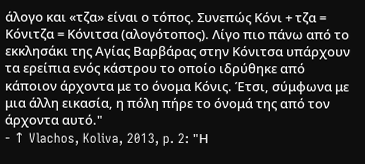άλογο και «τζα» είναι ο τόπος. Συνεπώς Κόνι + τζα = Κόνιτζα = Κόνιτσα (αλογότοπος). Λίγο πιο πάνω από το εκκλησάκι της Αγίας Βαρβάρας στην Κόνιτσα υπάρχουν τα ερείπια ενός κάστρου το οποίο ιδρύθηκε από κάποιον άρχοντα με το όνομα Κόνις. Έτσι, σύμφωνα με μια άλλη εικασία, η πόλη πήρε το όνομά της από τον άρχοντα αυτό."
- ↑ Vlachos, Koliva, 2013, p. 2: "Η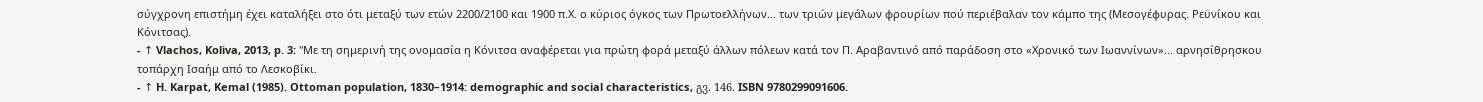σύγχρονη επιστήμη έχει καταλήξει στο ότι μεταξύ των ετών 2200/2100 και 1900 π.Χ. ο κύριος όγκος των Πρωτοελλήνων... των τριών μεγάλων φρουρίων πού περιέβαλαν τον κάμπο της (Μεσογέφυρας. Ρεϋνίκου και Κόνιτσας).
- ↑ Vlachos, Koliva, 2013, p. 3: "Με τη σημερινή της ονομασία η Κόνιτσα αναφέρεται για πρώτη φορά μεταξύ άλλων πόλεων κατά τον Π. Αραβαντινό από παράδοση στο «Χρονικό των Ιωαννίνων»... αρνησίθρησκου τοπάρχη Ισαήμ από το Λεσκοβίκι.
- ↑ H. Karpat, Kemal (1985). Ottoman population, 1830–1914: demographic and social characteristics, გვ. 146. ISBN 9780299091606.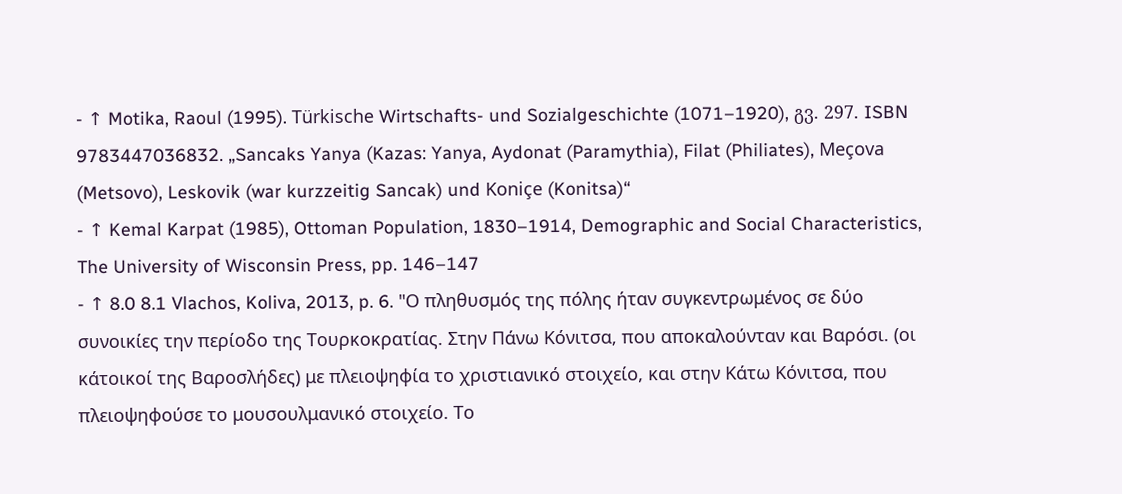- ↑ Motika, Raoul (1995). Türkische Wirtschafts- und Sozialgeschichte (1071–1920), გვ. 297. ISBN 9783447036832. „Sancaks Yanya (Kazas: Yanya, Aydonat (Paramythia), Filat (Philiates), Meçova (Metsovo), Leskovik (war kurzzeitig Sancak) und Koniçe (Konitsa)“
- ↑ Kemal Karpat (1985), Ottoman Population, 1830–1914, Demographic and Social Characteristics, The University of Wisconsin Press, pp. 146–147
- ↑ 8.0 8.1 Vlachos, Koliva, 2013, p. 6. "Ο πληθυσμός της πόλης ήταν συγκεντρωμένος σε δύο συνοικίες την περίοδο της Τουρκοκρατίας. Στην Πάνω Κόνιτσα, που αποκαλούνταν και Βαρόσι. (οι κάτοικοί της Βαροσλήδες) με πλειοψηφία το χριστιανικό στοιχείο, και στην Κάτω Κόνιτσα, που πλειοψηφούσε το μουσουλμανικό στοιχείο. Το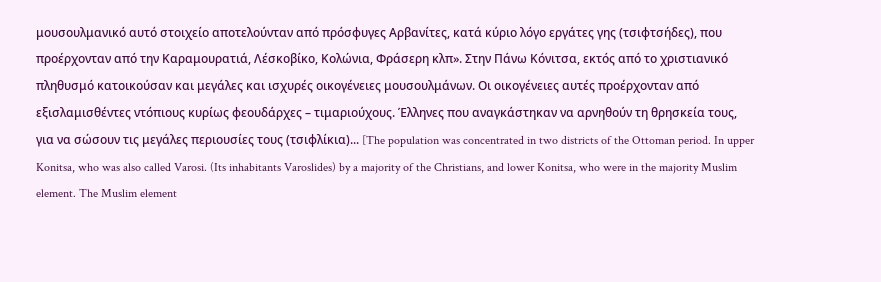μουσουλμανικό αυτό στοιχείο αποτελούνταν από πρόσφυγες Αρβανίτες, κατά κύριο λόγο εργάτες γης (τσιφτσήδες), που προέρχονταν από την Καραμουρατιά, Λέσκοβίκο, Κολώνια, Φράσερη κλπ». Στην Πάνω Κόνιτσα, εκτός από το χριστιανικό πληθυσμό κατοικούσαν και μεγάλες και ισχυρές οικογένειες μουσουλμάνων. Οι οικογένειες αυτές προέρχονταν από εξισλαμισθέντες ντόπιους κυρίως φεουδάρχες – τιμαριούχους. Έλληνες που αναγκάστηκαν να αρνηθούν τη θρησκεία τους, για να σώσουν τις μεγάλες περιουσίες τους (τσιφλίκια)... [The population was concentrated in two districts of the Ottoman period. In upper Konitsa, who was also called Varosi. (Its inhabitants Varoslides) by a majority of the Christians, and lower Konitsa, who were in the majority Muslim element. The Muslim element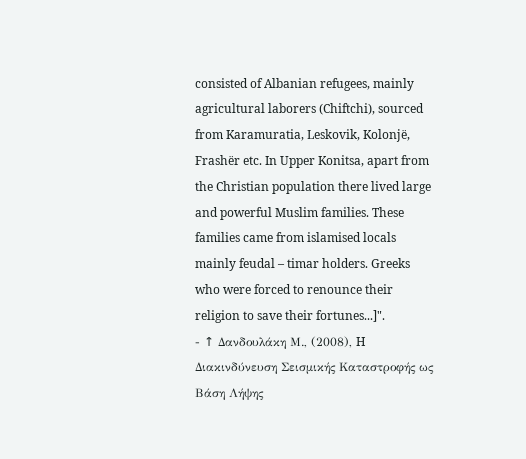consisted of Albanian refugees, mainly agricultural laborers (Chiftchi), sourced from Karamuratia, Leskovik, Kolonjë, Frashër etc. In Upper Konitsa, apart from the Christian population there lived large and powerful Muslim families. These families came from islamised locals mainly feudal – timar holders. Greeks who were forced to renounce their religion to save their fortunes...]".
- ↑ Δανδουλάκη Μ., (2008), H Διακινδύνευση Σεισμικής Καταστροφής ως Βάση Λήψης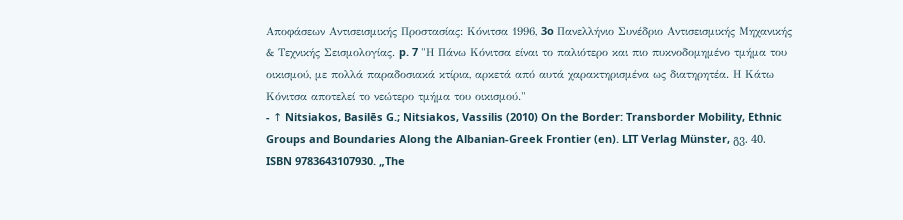Αποφάσεων Αντισεισμικής Προστασίας: Κόνιτσα 1996, 3o Πανελλήνιο Συνέδριο Αντισεισμικής Μηχανικής & Τεχνικής Σεισμολογίας. p. 7 "Η Πάνω Κόνιτσα είναι το παλιότερο και πιο πυκνοδομημένο τμήμα του οικισμού, με πολλά παραδοσιακά κτίρια, αρκετά από αυτά χαρακτηρισμένα ως διατηρητέα. Η Κάτω Κόνιτσα αποτελεί το νεώτερο τμήμα του οικισμού."
- ↑ Nitsiakos, Basilēs G.; Nitsiakos, Vassilis (2010) On the Border: Transborder Mobility, Ethnic Groups and Boundaries Along the Albanian-Greek Frontier (en). LIT Verlag Münster, გვ. 40. ISBN 9783643107930. „The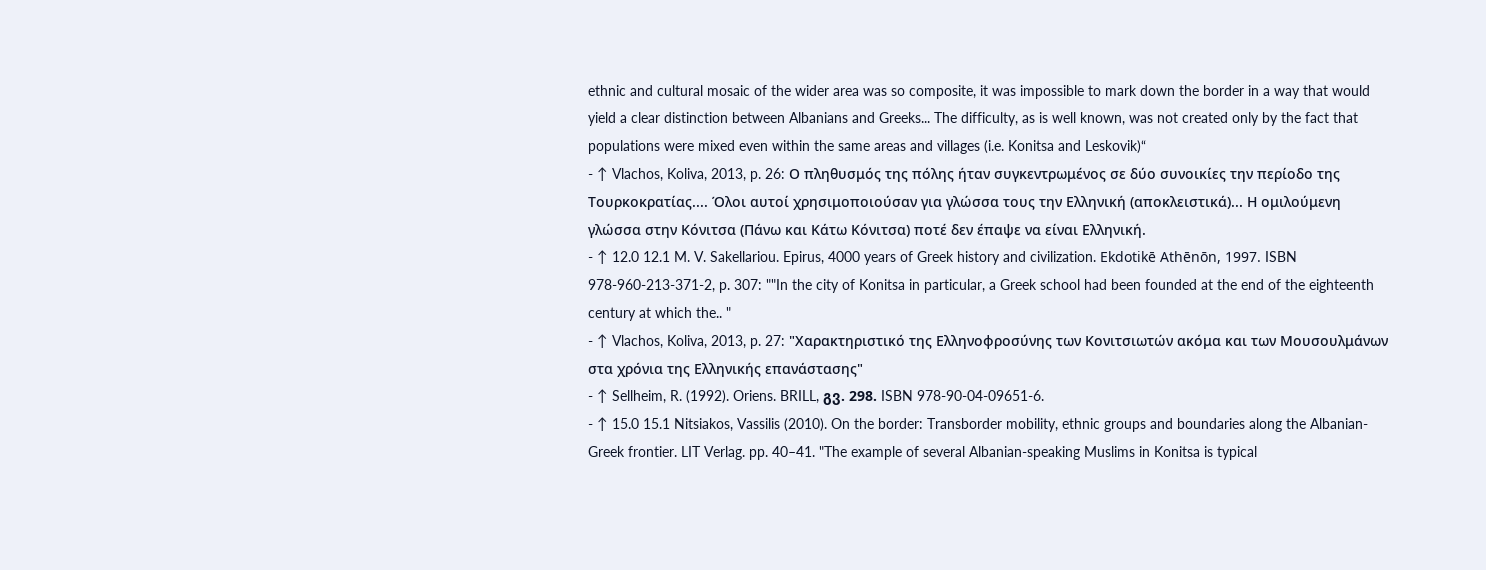ethnic and cultural mosaic of the wider area was so composite, it was impossible to mark down the border in a way that would yield a clear distinction between Albanians and Greeks... The difficulty, as is well known, was not created only by the fact that populations were mixed even within the same areas and villages (i.e. Konitsa and Leskovik)“
- ↑ Vlachos, Koliva, 2013, p. 26: Ο πληθυσμός της πόλης ήταν συγκεντρωμένος σε δύο συνοικίες την περίοδο της Τουρκοκρατίας.... Όλοι αυτοί χρησιμοποιούσαν για γλώσσα τους την Ελληνική (αποκλειστικά)... Η ομιλούμενη γλώσσα στην Κόνιτσα (Πάνω και Κάτω Κόνιτσα) ποτέ δεν έπαψε να είναι Ελληνική.
- ↑ 12.0 12.1 M. V. Sakellariou. Epirus, 4000 years of Greek history and civilization. Ekdotikē Athēnōn, 1997. ISBN 978-960-213-371-2, p. 307: ""In the city of Konitsa in particular, a Greek school had been founded at the end of the eighteenth century at which the.. "
- ↑ Vlachos, Koliva, 2013, p. 27: "Χαρακτηριστικό της Ελληνοφροσύνης των Κονιτσιωτών ακόμα και των Μουσουλμάνων στα χρόνια της Ελληνικής επανάστασης"
- ↑ Sellheim, R. (1992). Oriens. BRILL, გვ. 298. ISBN 978-90-04-09651-6.
- ↑ 15.0 15.1 Nitsiakos, Vassilis (2010). On the border: Transborder mobility, ethnic groups and boundaries along the Albanian-Greek frontier. LIT Verlag. pp. 40–41. "The example of several Albanian-speaking Muslims in Konitsa is typical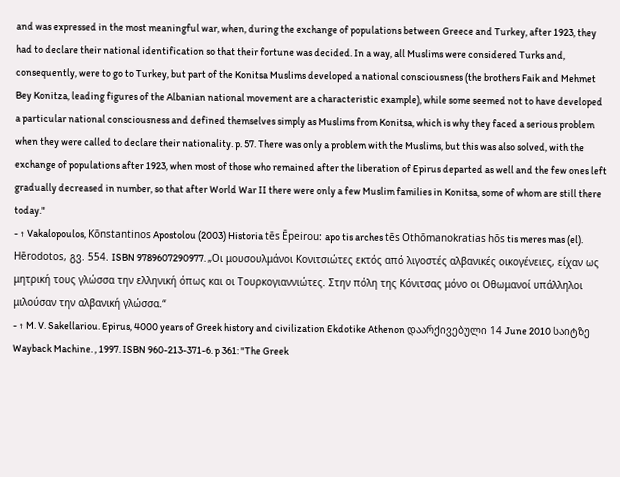and was expressed in the most meaningful war, when, during the exchange of populations between Greece and Turkey, after 1923, they had to declare their national identification so that their fortune was decided. In a way, all Muslims were considered Turks and, consequently, were to go to Turkey, but part of the Konitsa Muslims developed a national consciousness (the brothers Faik and Mehmet Bey Konitza, leading figures of the Albanian national movement are a characteristic example), while some seemed not to have developed a particular national consciousness and defined themselves simply as Muslims from Konitsa, which is why they faced a serious problem when they were called to declare their nationality. p. 57. There was only a problem with the Muslims, but this was also solved, with the exchange of populations after 1923, when most of those who remained after the liberation of Epirus departed as well and the few ones left gradually decreased in number, so that after World War II there were only a few Muslim families in Konitsa, some of whom are still there today."
- ↑ Vakalopoulos, Kōnstantinos Apostolou (2003) Historia tēs Ēpeirou: apo tis arches tēs Othōmanokratias hōs tis meres mas (el). Hērodotos, გვ. 554. ISBN 9789607290977. „Οι μουσουλμάνοι Κονιτσιώτες εκτός από λιγοστές αλβανικές οικογένειες, είχαν ως μητρική τους γλώσσα την ελληνική όπως και οι Τουρκογιαννιώτες. Στην πόλη της Κόνιτσας μόνο οι Οθωμανοί υπάλληλοι μιλούσαν την αλβανική γλώσσα.“
- ↑ M. V. Sakellariou. Epirus, 4000 years of Greek history and civilization Ekdotike Athenon დაარქივებული 14 June 2010 საიტზე Wayback Machine. , 1997. ISBN 960-213-371-6. p 361: "The Greek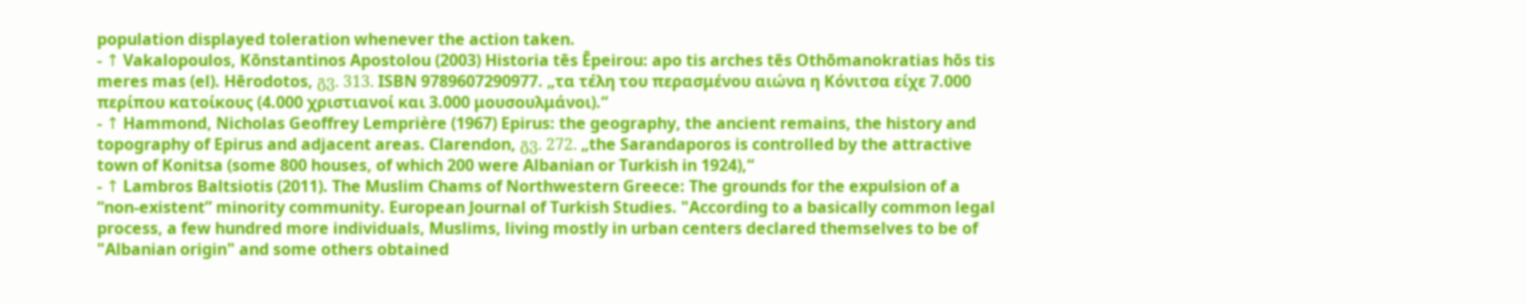population displayed toleration whenever the action taken.
- ↑ Vakalopoulos, Kōnstantinos Apostolou (2003) Historia tēs Ēpeirou: apo tis arches tēs Othōmanokratias hōs tis meres mas (el). Hērodotos, გვ. 313. ISBN 9789607290977. „τα τέλη του περασμένου αιώνα η Κόνιτσα είχε 7.000 περίπου κατοίκους (4.000 χριστιανοί και 3.000 μουσουλμάνοι).“
- ↑ Hammond, Nicholas Geoffrey Lemprière (1967) Epirus: the geography, the ancient remains, the history and topography of Epirus and adjacent areas. Clarendon, გვ. 272. „the Sarandaporos is controlled by the attractive town of Konitsa (some 800 houses, of which 200 were Albanian or Turkish in 1924),“
- ↑ Lambros Baltsiotis (2011). The Muslim Chams of Northwestern Greece: The grounds for the expulsion of a “non-existent” minority community. European Journal of Turkish Studies. "According to a basically common legal process, a few hundred more individuals, Muslims, living mostly in urban centers declared themselves to be of "Albanian origin" and some others obtained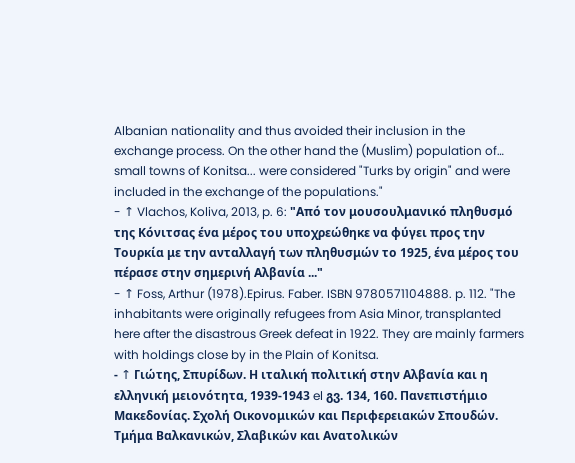Albanian nationality and thus avoided their inclusion in the exchange process. On the other hand the (Muslim) population of… small towns of Konitsa... were considered "Turks by origin" and were included in the exchange of the populations."
- ↑ Vlachos, Koliva, 2013, p. 6: "Από τον μουσουλμανικό πληθυσμό της Κόνιτσας ένα μέρος του υποχρεώθηκε να φύγει προς την Τουρκία με την ανταλλαγή των πληθυσμών το 1925, ένα μέρος του πέρασε στην σημερινή Αλβανία ..."
- ↑ Foss, Arthur (1978).Epirus. Faber. ISBN 9780571104888. p. 112. "The inhabitants were originally refugees from Asia Minor, transplanted here after the disastrous Greek defeat in 1922. They are mainly farmers with holdings close by in the Plain of Konitsa.
- ↑ Γιώτης, Σπυρίδων. Η ιταλική πολιτική στην Αλβανία και η ελληνική μειονότητα, 1939-1943 el გვ. 134, 160. Πανεπιστήμιο Μακεδονίας. Σχολή Οικονομικών και Περιφερειακών Σπουδών. Τμήμα Βαλκανικών, Σλαβικών και Ανατολικών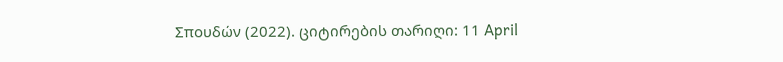Σπουδών (2022). ციტირების თარიღი: 11 April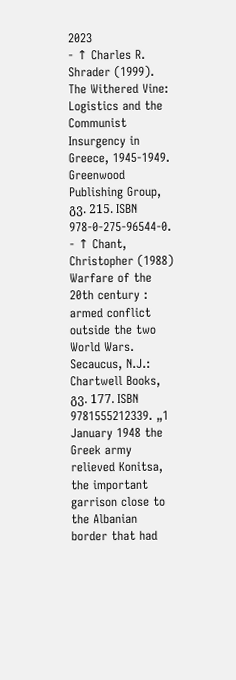2023
- ↑ Charles R. Shrader (1999). The Withered Vine: Logistics and the Communist Insurgency in Greece, 1945-1949. Greenwood Publishing Group, გვ. 215. ISBN 978-0-275-96544-0.
- ↑ Chant, Christopher (1988) Warfare of the 20th century : armed conflict outside the two World Wars. Secaucus, N.J.: Chartwell Books, გვ. 177. ISBN 9781555212339. „1 January 1948 the Greek army relieved Konitsa, the important garrison close to the Albanian border that had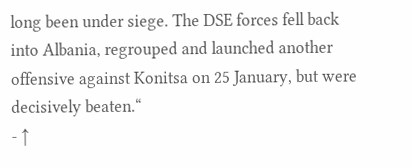long been under siege. The DSE forces fell back into Albania, regrouped and launched another offensive against Konitsa on 25 January, but were decisively beaten.“
- ↑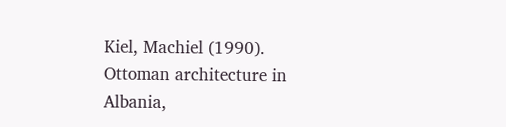Kiel, Machiel (1990). Ottoman architecture in Albania,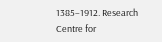1385–1912. Research Centre for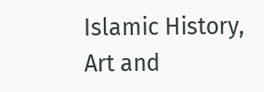Islamic History, Art and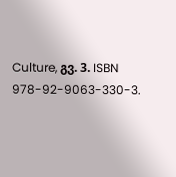Culture, გვ. 3. ISBN 978-92-9063-330-3.